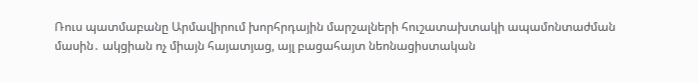Ռուս պատմաբանը Արմավիրում խորհրդային մարշալների հուշատախտակի ապամոնտաժման մասին․ ակցիան ոչ միայն հայատյաց, այլ բացահայտ նեոնացիստական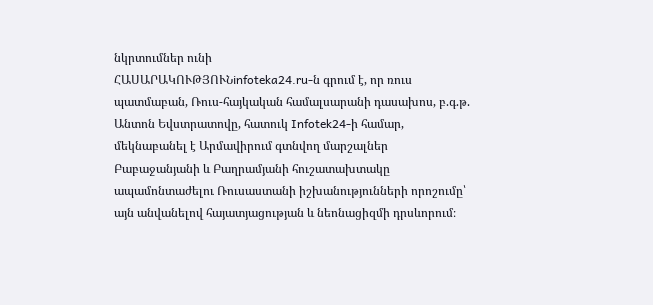նկրտումներ ունի
ՀԱՍԱՐԱԿՈՒԹՅՈՒՆinfoteka24.ru-ն գրում է, որ ռուս պատմաբան, Ռուս-հայկական համալսարանի դասախոս, բ.գ.թ. Անտոն Եվստրատովը, հատուկ Infotek24-ի համար, մեկնաբանել է Արմավիրում գտնվող մարշալներ Բաբաջանյանի և Բաղրամյանի հուշատախտակը ապամոնտաժելու Ռուսաստանի իշխանությունների որոշումը՝ այն անվանելով հայատյացության և նեոնացիզմի դրսևորում։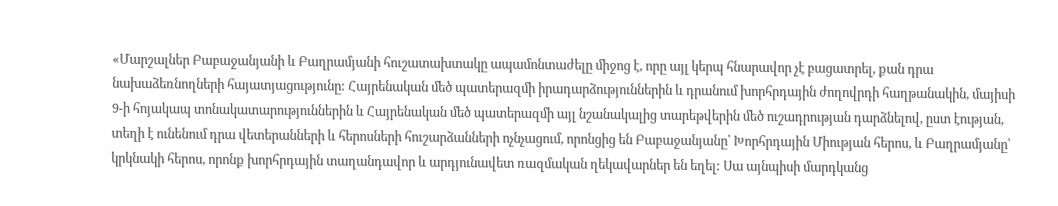«Մարշալներ Բաբաջանյանի և Բաղրամյանի հուշատախտակը ապամոնտաժելը միջոց է, որը այլ կերպ հնարավոր չէ բացատրել, քան դրա նախաձեռնողների հայատյացությունը: Հայրենական մեծ պատերազմի իրադարձություններին և դրանում խորհրդային ժողովրդի հաղթանակին, մայիսի 9-ի հոյակապ տոնակատարություններին և Հայրենական մեծ պատերազմի այլ նշանակալից տարեթվերին մեծ ուշադրության դարձնելով, ըստ էության, տեղի է ունենում դրա վետերանների և հերոսների հուշարձանների ոչնչացում, որոնցից են Բաբաջանյանը՝ Խորհրդային Միության հերոս, և Բաղրամյանը՝ կրկնակի հերոս, որոնք խորհրդային տաղանդավոր և արդյունավետ ռազմական ղեկավարներ են եղել: Սա այնպիսի մարդկանց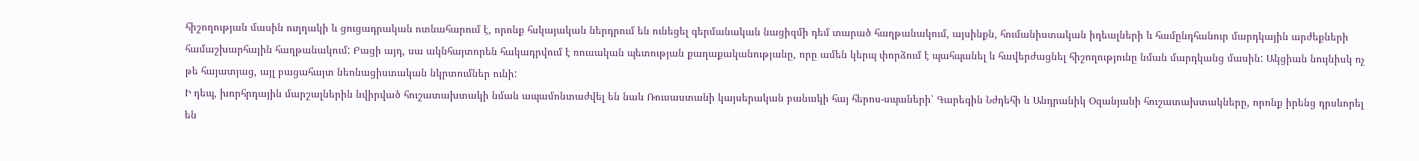հիշողության մասին ուղղակի և ցուցադրական ոտնահարում է, որոնք հսկայական ներդրում են ունեցել գերմանական նացիզմի դեմ տարած հաղթանակում, այսինքն, հումանիստական իդեալների և համընդհանուր մարդկային արժեքների համաշխարհային հաղթանակում: Բացի այդ, սա ակնհայտորեն հակադրվում է ռուսական պետության քաղաքականությանը, որը ամեն կերպ փորձում է պահպանել և հավերժացնել հիշողությունը նման մարդկանց մասին: Ակցիան նույնիսկ ոչ թե հայատյաց, այլ բացահայտ նեոնացիստական նկրտումներ ունի:
Ի դեպ, խորհրդային մարշալներին նվիրված հուշատախտակի նման ապամոնտաժվել են նաև Ռուսաստանի կայսերական բանակի հայ հերոս-սպաների՝ Գարեգին Նժդեհի և Անդրանիկ Օզանյանի հուշատախտակները, որոնք իրենց դրսևորել են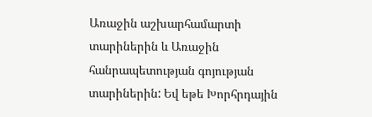Առաջին աշխարհամարտի տարիներին և Առաջին հանրապետության գոյության տարիներին: Եվ եթե Խորհրդային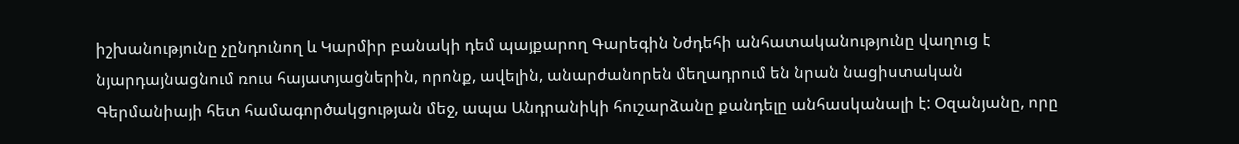իշխանությունը չընդունող և Կարմիր բանակի դեմ պայքարող Գարեգին Նժդեհի անհատականությունը վաղուց է նյարդայնացնում ռուս հայատյացներին, որոնք, ավելին, անարժանորեն մեղադրում են նրան նացիստական Գերմանիայի հետ համագործակցության մեջ, ապա Անդրանիկի հուշարձանը քանդելը անհասկանալի է: Օզանյանը, որը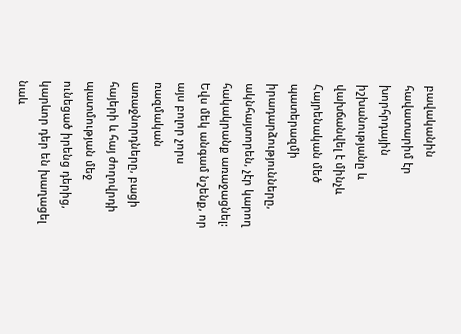բավականին հավատարիմ էր խորհրդային իշխանությանը և վախճանվել է մինչև Հայրենական մեծ պատերազմի իրադարձությունները, ակնհայտորեն, չէր կարող հակակրանք առաջացնել: Եվս մեկ անգամ նշենք, որ այս բոլոր չորս ռազմական առաջնորդները, բացի հայերի և հայ ժողովրդի պատմության մեջ ունեցած իրենց դերից, կարևոր դեր են խաղացել նաև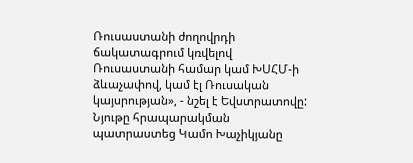Ռուսաստանի ժողովրդի ճակատագրում կռվելով Ռուսաստանի համար կամ ԽՍՀՄ-ի ձևաչափով, կամ էլ Ռուսական կայսրության», - նշել է Եվստրատովը:
Նյութը հրապարակման պատրաստեց Կամո Խաչիկյանը